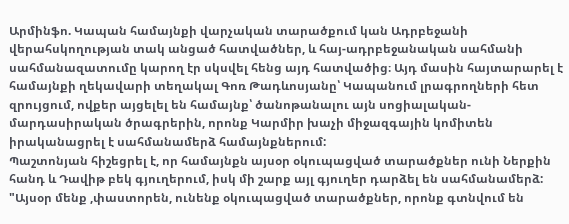Արմինֆո. Կապան համայնքի վարչական տարածքում կան Ադրբեջանի վերահսկողության տակ անցած հատվածներ, և հայ-ադրբեջանական սահմանի սահմանազատումը կարող էր սկսվել հենց այդ հատվածից։ Այդ մասին հայտարարել է համայնքի ղեկավարի տեղակալ Գոռ Թադևոսյանը՝ Կապանում լրագրողների հետ զրույցում, ովքեր այցելել են համայնք՝ ծանոթանալու այն սոցիալական-մարդասիրական ծրագրերին, որոնք Կարմիր խաչի միջազգային կոմիտեն իրականացրել է սահմանամերձ համայնքներում:
Պաշտոնյան հիշեցրել է, որ համայնքն այսօր օկուպացված տարածքներ ունի Ներքին հանդ և Դավիթ բեկ գյուղերում, իսկ մի շարք այլ գյուղեր դարձել են սահմանամերձ:
"Այսօր մենք ,փաստորեն, ունենք օկուպացված տարածքներ, որոնք գտնվում են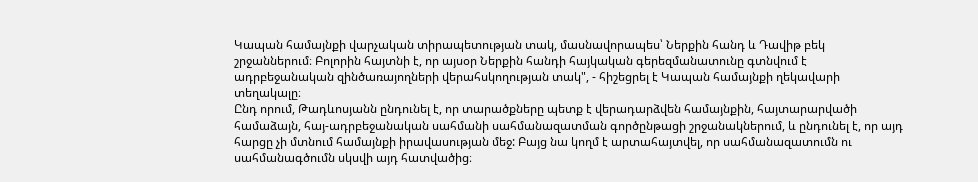Կապան համայնքի վարչական տիրապետության տակ, մասնավորապես՝ Ներքին հանդ և Դավիթ բեկ շրջաններում։ Բոլորին հայտնի է, որ այսօր Ներքին հանդի հայկական գերեզմանատունը գտնվում է ադրբեջանական զինծառայողների վերահսկողության տակ", - հիշեցրել է Կապան համայնքի ղեկավարի տեղակալը։
Ընդ որում, Թադևոսյանն ընդունել է, որ տարածքները պետք է վերադարձվեն համայնքին, հայտարարվածի համաձայն, հայ-ադրբեջանական սահմանի սահմանազատման գործընթացի շրջանակներում, և ընդունել է, որ այդ հարցը չի մտնում համայնքի իրավասության մեջ: Բայց նա կողմ է արտահայտվել, որ սահմանազատումն ու սահմանագծումն սկսվի այդ հատվածից։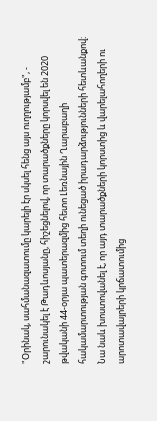"Օրինակ, սահմանազատումը կարելի էր սկսել հենց այս ուղղությամբ", - շարունակել է Թադևոսյանը, հիշեցնելով, որ տարածքները կորսվել են 2020 թվականի 44-օրյա պատերազմից հետո Լեռնային Ղարաբաղի հակամարտության գոտում տեղի ունեցած իրադարձությունների հետևանքով։
Նա նաև խոստովանել է, որ այդ տարածքների կորստից և վարելահողերի ու արոտավայրերի կրճատումից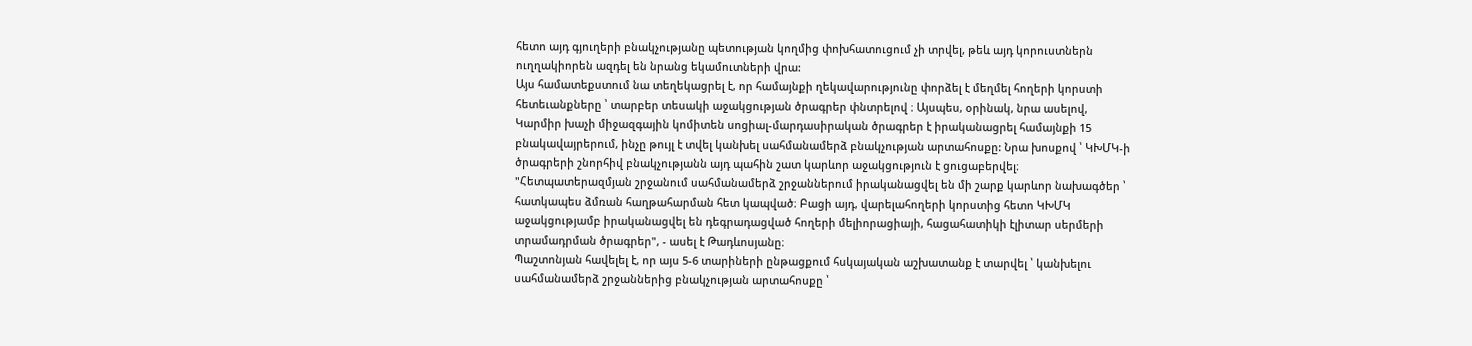հետո այդ գյուղերի բնակչությանը պետության կողմից փոխհատուցում չի տրվել, թեև այդ կորուստներն ուղղակիորեն ազդել են նրանց եկամուտների վրա:
Այս համատեքստում նա տեղեկացրել է, որ համայնքի ղեկավարությունը փորձել է մեղմել հողերի կորստի հետեւանքները ՝ տարբեր տեսակի աջակցության ծրագրեր փնտրելով ։ Այսպես, օրինակ, նրա ասելով, Կարմիր խաչի միջազգային կոմիտեն սոցիալ-մարդասիրական ծրագրեր է իրականացրել համայնքի 15 բնակավայրերում, ինչը թույլ է տվել կանխել սահմանամերձ բնակչության արտահոսքը: Նրա խոսքով ՝ ԿԽՄԿ-ի ծրագրերի շնորհիվ բնակչությանն այդ պահին շատ կարևոր աջակցություն է ցուցաբերվել։
"Հետպատերազմյան շրջանում սահմանամերձ շրջաններում իրականացվել են մի շարք կարևոր նախագծեր ՝ հատկապես ձմռան հաղթահարման հետ կապված։ Բացի այդ, վարելահողերի կորստից հետո ԿԽՄԿ աջակցությամբ իրականացվել են դեգրադացված հողերի մելիորացիայի, հացահատիկի էլիտար սերմերի տրամադրման ծրագրեր", - ասել է Թադևոսյանը։
Պաշտոնյան հավելել է, որ այս 5-6 տարիների ընթացքում հսկայական աշխատանք է տարվել ՝ կանխելու սահմանամերձ շրջաններից բնակչության արտահոսքը ՝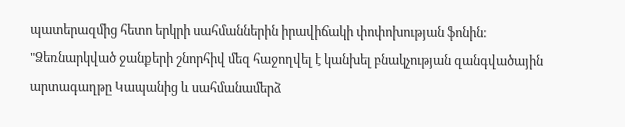պատերազմից հետո երկրի սահմաններին իրավիճակի փոփոխության ֆոնին։ "Ձեռնարկված ջանքերի շնորհիվ մեզ հաջողվել է կանխել բնակչության զանգվածային արտագաղթը Կապանից և սահմանամերձ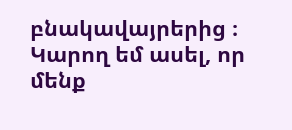բնակավայրերից ։ Կարող եմ ասել, որ մենք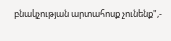բնակչության արտահոսք չունենք",-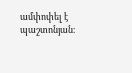ամփոփել է պաշտոնյան։